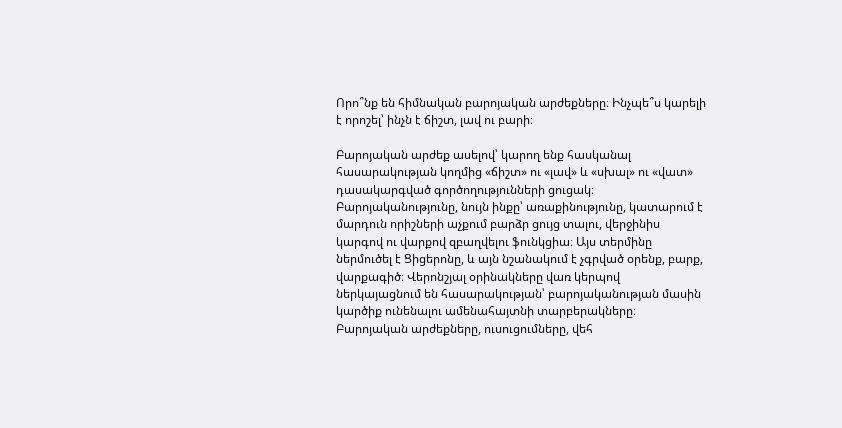Որո՞նք են հիմնական բարոյական արժեքները։ Ինչպե՞ս կարելի է որոշել՝ ինչն է ճիշտ, լավ ու բարի։

Բարոյական արժեք ասելով՝ կարող ենք հասկանալ հասարակության կողմից «ճիշտ» ու «լավ» և «սխալ» ու «վատ» դասակարգված գործողությունների ցուցակ։ Բարոյականությունը, նույն ինքը՝ առաքինությունը, կատարում է մարդուն որիշների աչքում բարձր ցույց տալու, վերջինիս կարգով ու վարքով զբաղվելու ֆունկցիա։ Այս տերմինը ներմուծել է Ցիցերոնը, և այն նշանակում է չգրված օրենք, բարք, վարքագիծ։ Վերոնշյալ օրինակները վառ կերպով ներկայացնում են հասարակության՝ բարոյականության մասին կարծիք ունենալու ամենահայտնի տարբերակները։ Բարոյական արժեքները, ուսուցումները, վեհ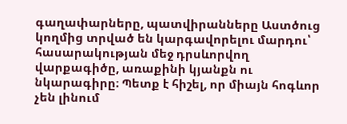գաղափարները, պատվիրանները Աստծուց կողմից տրված են կարգավորելու մարդու՝ հասարակության մեջ դրսևորվող վարքագիծը, առաքինի կյանքն ու նկարագիրը։ Պետք է հիշել, որ միայն հոգևոր չեն լինում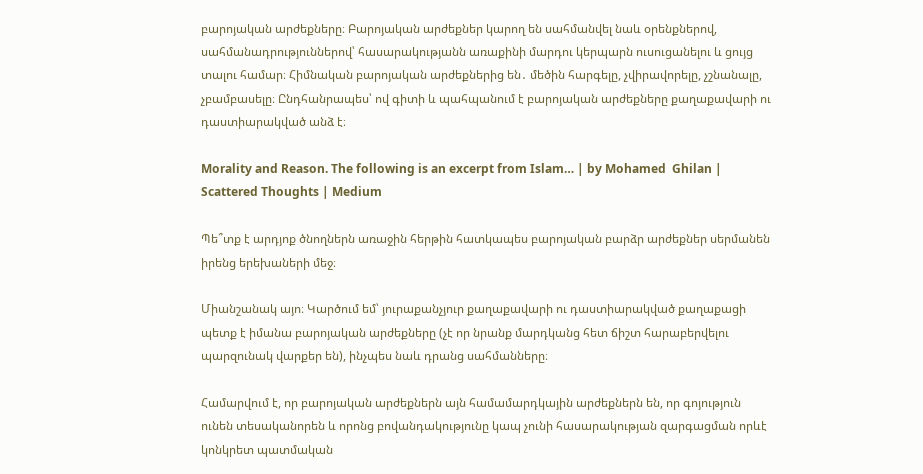բարոյական արժեքները։ Բարոյական արժեքներ կարող են սահմանվել նաև օրենքներով, սահմանադրություններով՝ հասարակությանն առաքինի մարդու կերպարն ուսուցանելու և ցույց տալու համար։ Հիմնական բարոյական արժեքներից են․ մեծին հարգելը, չվիրավորելը, չշնանալը, չբամբասելը։ Ընդհանրապես՝ ով գիտի և պահպանում է բարոյական արժեքները քաղաքավարի ու դաստիարակված անձ է։

Morality and Reason. The following is an excerpt from Islam… | by Mohamed  Ghilan | Scattered Thoughts | Medium

Պե՞տք է արդյոք ծնողներն առաջին հերթին հատկապես բարոյական բարձր արժեքներ սերմանեն իրենց երեխաների մեջ։

Միանշանակ այո։ Կարծում եմ՝ յուրաքանչյուր քաղաքավարի ու դաստիարակված քաղաքացի պետք է իմանա բարոյական արժեքները (չէ որ նրանք մարդկանց հետ ճիշտ հարաբերվելու պարզունակ վարքեր են), ինչպես նաև դրանց սահմանները։

Համարվում է, որ բարոյական արժեքներն այն համամարդկային արժեքներն են, որ գոյություն ունեն տեսականորեն և որոնց բովանդակությունը կապ չունի հասարակության զարգացման որևէ կոնկրետ պատմական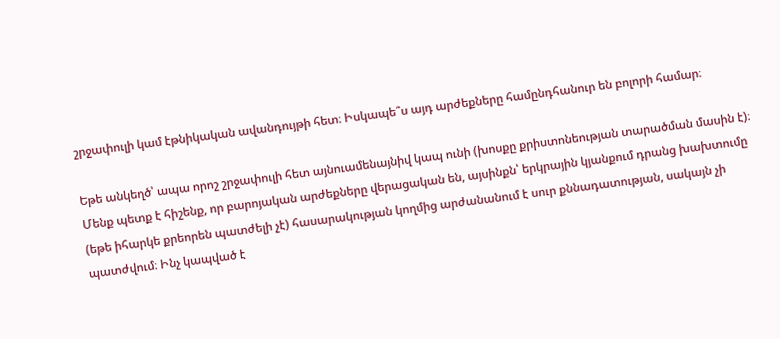շրջափուլի կամ էթնիկական ավանդույթի հետ։ Իսկապե՞ս այդ արժեքները համընդհանուր են բոլորի համար։

Եթե անկեղծ՝ ապա որոշ շրջափուլի հետ այնուամենայնիվ կապ ունի (խոսքը քրիստոնեության տարածման մասին է)։ Մենք պետք է հիշենք, որ բարոյական արժեքները վերացական են, այսինքն՝ երկրային կյանքում դրանց խախտումը (եթե իհարկե քրեորեն պատժելի չէ) հասարակության կողմից արժանանում է սուր քննադատության, սակայն չի պատժվում։ Ինչ կապված է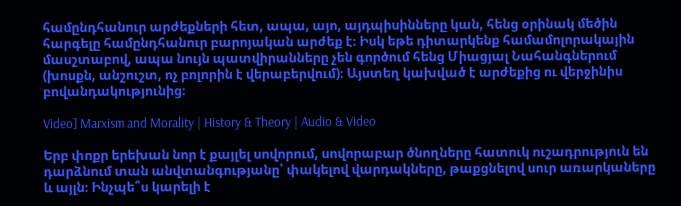համընդհանուր արժեքների հետ, ապա, այո, այդպիսինները կան, հենց օրինակ մեծին հարգելը համընդհանուր բարոյական արժեք է։ Իսկ եթե դիտարկենք համամոլորակային մասշտաբով, ապա նույն պատվիրանները չեն գործում հենց Միացյալ Նահանգներում (խոսքն, անշուշտ, ոչ բոլորին է վերաբերվում)։ Այստեղ կախված է արժեքից ու վերջինիս բովանդակությունից։

Video] Marxism and Morality | History & Theory | Audio & Video

Երբ փոքր երեխան նոր է քայլել սովորում, սովորաբար ծնողները հատուկ ուշադրություն են դարձնում տան անվտանգությանը՝ փակելով վարդակները, թաքցնելով սուր առարկաները և այլն։ Ինչպե՞ս կարելի է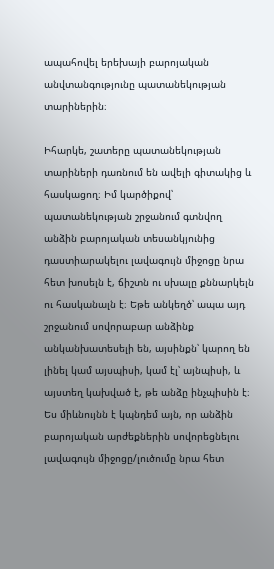ապահովել երեխայի բարոյական անվտանգությունը պատանեկության տարիներին։

Իհարկե, շատերը պատանեկության տարիների դառնում են ավելի գիտակից և հասկացող։ Իմ կարծիքով՝ պատանեկության շրջանում գտնվող անձին բարոյական տեսանկյունից դաստիարակելու լավագույն միջոցը նրա հետ խոսելն է, ճիշտն ու սխալը քննարկելն ու հասկանալն է։ Եթե անկեղծ՝ ապա այդ շրջանում սովորաբար անձինք անկանխատեսելի են, այսինքն՝ կարող են լինել կամ այսպիսի, կամ էլ՝ այնպիսի, և այստեղ կախված է, թե անձը ինչպիսին է։ Ես միևնույնն է կպնդեմ այն, որ անձին բարոյական արժեքներին սովորեցնելու լավագույն միջոցը/լուծումը նրա հետ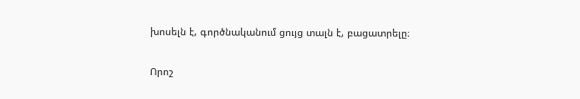խոսելն է, գործնականում ցույց տալն է, բացատրելը։

Որոշ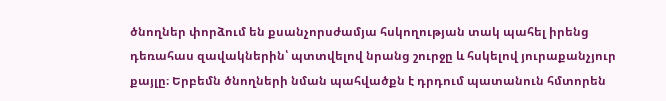ծնողներ փորձում են քսանչորսժամյա հսկողության տակ պահել իրենց դեռահաս զավակներին՝ պտտվելով նրանց շուրջը և հսկելով յուրաքանչյուր քայլը։ Երբեմն ծնողների նման պահվածքն է դրդում պատանուն հմտորեն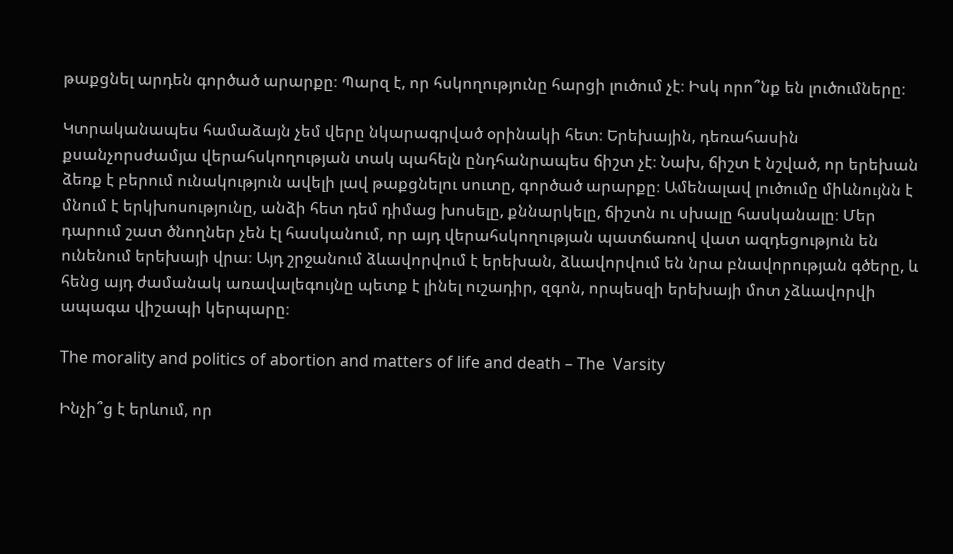թաքցնել արդեն գործած արարքը։ Պարզ է, որ հսկողությունը հարցի լուծում չէ։ Իսկ որո՞նք են լուծումները։

Կտրականապես համաձայն չեմ վերը նկարագրված օրինակի հետ։ Երեխային, դեռահասին քսանչորսժամյա վերահսկողության տակ պահելն ընդհանրապես ճիշտ չէ։ Նախ, ճիշտ է նշված, որ երեխան ձեռք է բերում ունակություն ավելի լավ թաքցնելու սուտը, գործած արարքը։ Ամենալավ լուծումը միևնույնն է մնում է երկխոսությունը, անձի հետ դեմ դիմաց խոսելը, քննարկելը, ճիշտն ու սխալը հասկանալը։ Մեր դարում շատ ծնողներ չեն էլ հասկանում, որ այդ վերահսկողության պատճառով վատ ազդեցություն են ունենում երեխայի վրա։ Այդ շրջանում ձևավորվում է երեխան, ձևավորվում են նրա բնավորության գծերը, և հենց այդ ժամանակ առավալեգույնը պետք է լինել ուշադիր, զգոն, որպեսզի երեխայի մոտ չձևավորվի ապագա վիշապի կերպարը։

The morality and politics of abortion and matters of life and death – The  Varsity

Ինչի՞ց է երևում, որ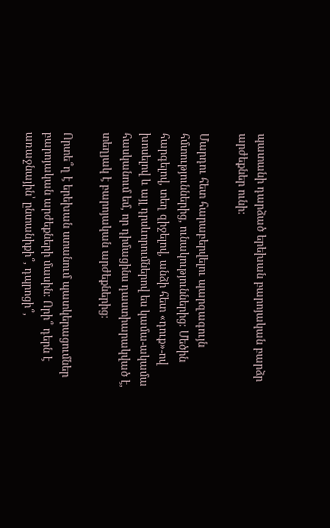պատանի դարձած երեխան բարոյական բարձր արժեքներ ունի:

Մարդու հետ հարաբերվելու պարզագույն հմտություններից, ունակություններից։ Մեծին հարգելով, տեղ զիջելով, անձի հետ «դուք»-ով խոսելով և այլ դրսևորումներով ես կամա-ակամա հասկանում եմ, որ դիմացինս դաստիարակված է, տեղյակ է բարոյական արժեքներից։

Որտե՞ղ է երեխան ստանում պատկերացումներ բարոյական արժեքների մասին։ Որի՞ դերն է առաջնային՝ ընտանիքի՞, դպրոցի՞,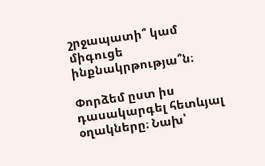շրջապատի՞ կամ միգուցե ինքնակրթությա՞ն։

Փորձեմ ըստ իս դասակարգել հետևյալ օղակները։ Նախ՝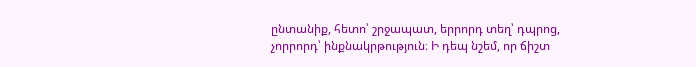ընտանիք, հետո՝ շրջապատ, երրորդ տեղ՝ դպրոց, չորրորդ՝ ինքնակրթություն։ Ի դեպ նշեմ, որ ճիշտ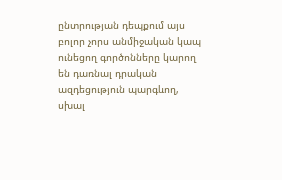ընտրության դեպքում այս բոլոր չորս անմիջական կապ ունեցող գործոնները կարող են դառնալ դրական ազդեցություն պարգևող, սխալ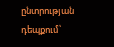ընտրության դեպքում՝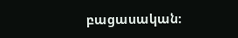բացասական։